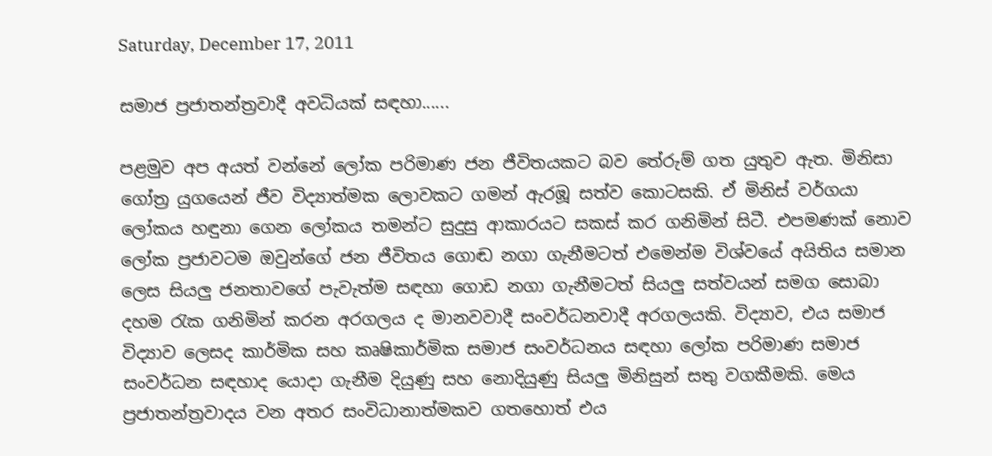Saturday, December 17, 2011

සමාජ ප්‍රජාතන්ත්‍රවාදී අවධියක් සඳහා......

පළමුව අප අයත් වන්නේ ලෝක පරිමාණ ජන ජීවිතයකට බව තේරුම් ගත යුතුව ඇත. මිනිසා ගෝත්‍ර යුගයෙන් ජීව විද්‍යාත්මක ලොවකට ගමන් ඇරඹූ සත්ව කොටසකි. ඒ මිනිස් වර්ගයා ලෝකය හඳුනා ගෙන ලෝකය තමන්ට සුදුසු ආකාරයට සකස් කර ගනිමින් සිටී. එපමණක් නොව ලෝක ප්‍රජාවටම ඔවුන්ගේ ජන ජීවිතය ගොඬ නගා ගැනීමටත් එමෙන්ම විශ්වයේ අයිතිය සමාන ලෙස සියලු ජනතාවගේ පැවැත්ම සඳහා ගොඩ නගා ගැනීමටත් සියලු සත්වයන් සමග සොබා දහම රැක ගනිමින් කරන අරගලය ද මානවවාදී සංවර්ධනවාදී අරගලයකි. විද්‍යාව, එය සමාජ විද්‍යාව ලෙසද කාර්මික සහ කෘෂිකාර්මික සමාජ සංවර්ධනය සඳහා ලෝක පරිමාණ සමාජ සංවර්ධන සඳහාද යොදා ගැනීම දියුණු සහ නොදියුණු සියලු මිනිසුන් සතු වගකීමකි. මෙය ප්‍රජාතන්ත්‍රවාදය වන අතර සංවිධානාත්මකව ගතහොත් එය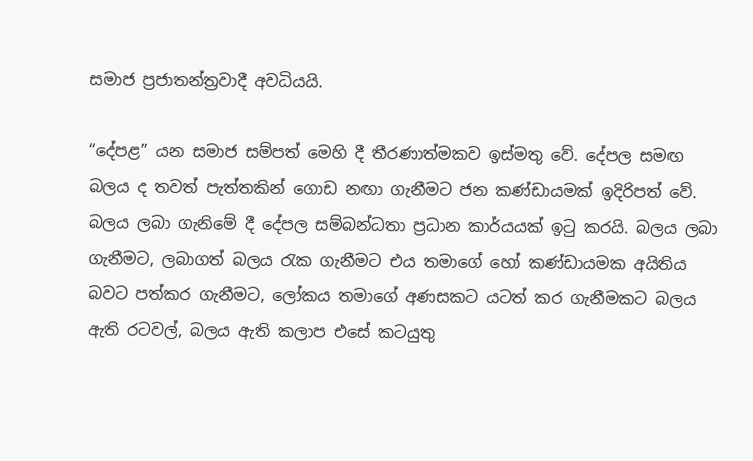සමාජ ප්‍රජාතන්ත්‍රවාදී අවධියයි.

“දේපළ” යන සමාජ සම්පත් මෙහි දී තීරණාත්මකව ඉස්මතු වේ. දේපල සමඟ බලය ද තවත් පැත්තකින් ගොඩ නඟා ගැනීමට ජන කණ්ඩායමක් ඉදිරිපත් වේ. බලය ලබා ගැනිමේ දී දේපල සම්බන්ධතා ප්‍රධාන කාර්යයක් ඉටු කරයි. බලය ලබා ගැනීමට, ලබාගත් බලය රැක ගැනීමට එය තමාගේ හෝ කණ්ඩායමක අයිතිය බවට පත්කර ගැනීමට, ලෝකය තමාගේ අණසකට යටත් කර ගැනීමකට බලය ඇති රටවල්, බලය ඇති කලාප එසේ කටයුතු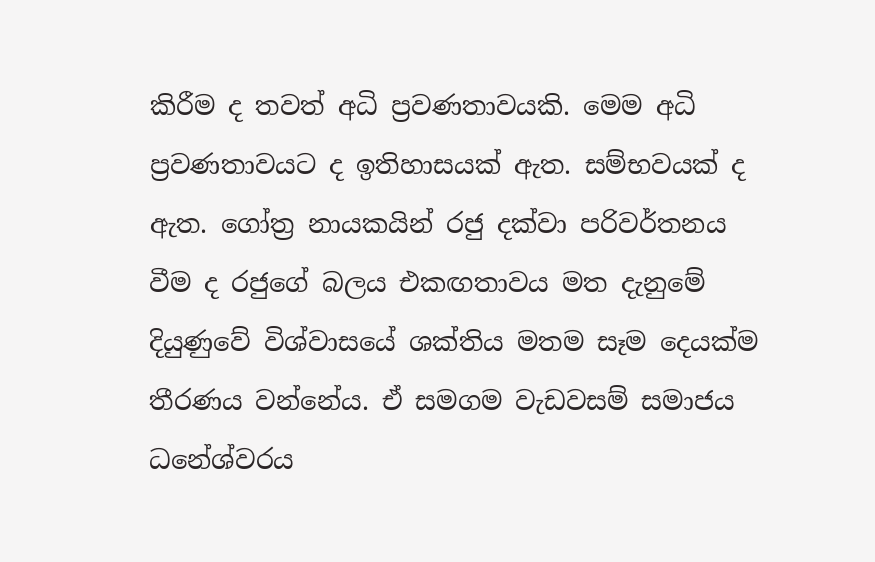කිරීම ද තවත් අධි ප්‍රවණතාවයකි. මෙම අධි ප්‍රවණතාවයට ද ඉතිහාසයක් ඇත. සම්භවයක් ද ඇත. ගෝත්‍ර නායකයින් රජු දක්වා පරිවර්තනය වීම ද රජුගේ බලය එකඟතාවය මත දැනුමේ දියුණුවේ විශ්වාසයේ ශක්තිය මතම සෑම දෙයක්ම තීරණය වන්නේය. ඒ සමගම වැඩවසම් සමාජය ධනේශ්වරය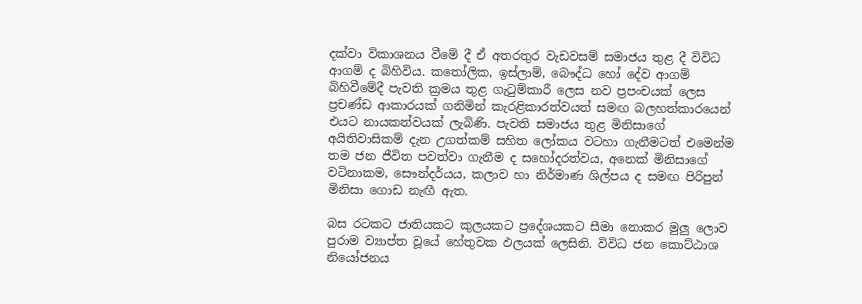දක්වා විකාශනය වීමේ දී ඒ අතරතුර වැඩවසම් සමාජය තුළ දී විවිධ ආගම් ද බිහිවිය. කතෝලික, ඉස්ලාම්, බෞද්ධ හෝ දේව ආගම් බිහිවීමේදී පැවති ක්‍රමය තුළ ගැටුම්කාරී ලෙස නව ප්‍රපංචයක් ලෙස ප්‍රචණ්ඩ ආකාරයක් ගනිමින් කැරළිකාරත්වයත් සමඟ බලහත්කාරයෙන් එයට නායකත්වයක් ලැබිණි. පැවති සමාජය තුළ මිනිසාගේ අයිතිවාසිකම් දැන උගත්කම් සහිත ලෝකය වටහා ගැනීමටත් එමෙන්ම තම ජන ජීවිත පවත්වා ගැනීම ද සහෝදරත්වය, අනෙක් මිනිසාගේ වටිනාකම, සෞන්දර්යය, කලාව හා නිර්මාණ ශිල්පය ද සමඟ පිරිපුන් මිනිසා ගොඩ නැඟී ඇත.

බස රටකට ජාතියකට කුලයකට ප්‍රදේශයකට සීමා නොකර මුලු ලොව පුරාම ව්‍යාප්ත වූයේ හේතුවක ඵලයක් ලෙසිනි. විවිධ ජන කොට්ඨාශ නියෝජනය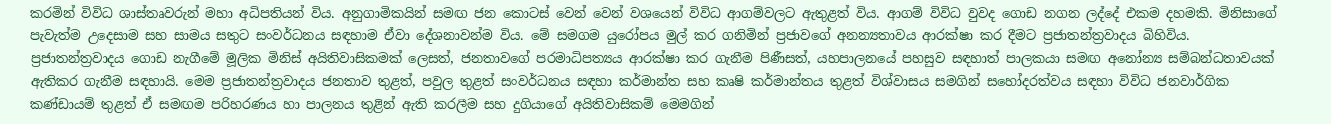කරමින් විවිධ ශාස්තෘවරුන් මහා අධිපතියන් විය. අනුගාමිකයින් සමඟ ජන කොටස් වෙන් වෙන් වශයෙන් විවිධ ආගම්වලට ඇතුළත් විය. ආගම් විවිධ වුවද ගොඩ නගන ලද්දේ එකම දහමකි. මිනිසාගේ පැවැත්ම උදෙසාම සහ සාමය සතුට සංවර්ධනය සඳහාම ඒවා දේශනාවන්ම විය. මේ සමගම යුරෝපය මුල් කර ගනිමින් ප්‍රජාවගේ අනන්‍යතාවය ආරක්ෂා කර දීමට ප්‍රජාතන්ත්‍රවාදය බිහිවිය. ප්‍රජාතන්ත්‍රවාදය ගොඩ නැගීමේ මූලික මිනිස් අයිතිවාසිකමක් ලෙසත්, ජනතාවගේ පරමාධිපත්‍යය ආරක්ෂා කර ගැනීම පිණීසත්, යහපාලනයේ පහසුව සඳහාත් පාලකයා සමඟ අනෝන්‍ය සම්බන්ධතාවයක් ඇතිකර ගැනීම සඳහායි. මෙම ප්‍රජාතන්ත්‍රවාදය ජනතාව තුළත්, පවුල තුළත් සංවර්ධනය සඳහා කර්මාන්ත සහ කෘෂි කර්මාන්තය තුළත් විශ්වාසය සමගින් සහෝදරත්වය සඳහා විවිධ ජනවාර්ගික කණ්ඩායම් තුළත් ඒ සමඟම පරිහරණය හා පාලනය තුළින් ඇති කරලීම සහ දුගියාගේ අයිතිවාසිකම් මෙමගින්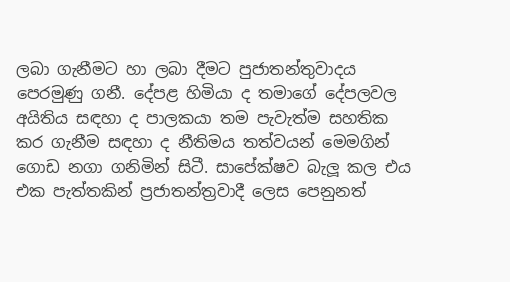ලබා ගැනීමට හා ලබා දීමට පුජාතන්තුවාදය පෙරමුණු ගනී. දේපළ හිමියා ද තමාගේ දේපලවල අයිතිය සඳහා ද පාලකයා තම පැවැත්ම සහතික කර ගැනීම සඳහා ද නීතිමය තත්වයන් මෙමගින් ගොඩ නගා ගනිමින් සිටී. සාපේක්ෂව බැලූ කල එය එක පැත්තකින් ප්‍රජාතන්ත්‍රවාදී ලෙස පෙනුනත්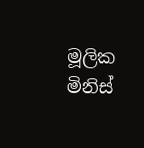මූලික මිනිස්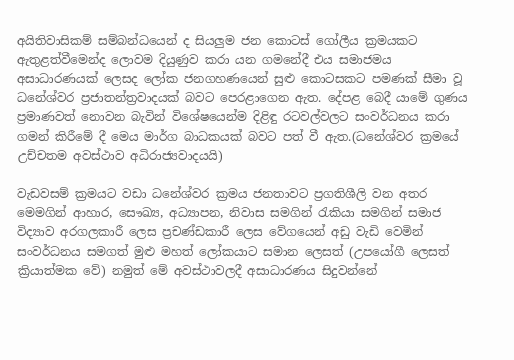අයිතිවාසිකම් සම්බන්ධයෙන් ද සියලුම ජන කොටස් ගෝලීය ක්‍රමයකට ඇතුළත්වීමෙන්ද ලොවම දියුණුව කරා යන ගමනේදී එය සමාජමය අසාධාරණයක් ලෙසද ලෝක ජනගහණයෙන් සුළු කොටසකට පමණක් සීමා වූ ධනේශ්වර ප්‍රජාතන්ත්‍රවාදයක් බවට පෙරළාගෙන ඇත. දේපළ බෙදී යාමේ ගුණය ප්‍රමාණවත් නොවන බැවින් විශේෂයෙන්ම දිළිඳු රටවල්වලට සංවර්ධනය කරා ගමන් කිරීමේ දී මෙය මාර්ග බාධකයක් බවට පත් වී ඇත.(ධනේශ්වර ක්‍රමයේ උච්චතම අවස්ථාව අධිරාජ්‍යවාදයයි)

වැඩවසම් ක්‍රමයට වඩා ධනේශ්වර ක්‍රමය ජනතාවට ප්‍රගතිශීලි වන අතර මෙමගින් ආහාර, සෞඛ්‍ය, අධ්‍යාපන, නිවාස සමගින් රැකියා සමගින් සමාජ විද්‍යාව අරගලකාරී ලෙස ප්‍රචණ්ඩකාරී ලෙස වේගයෙන් අඩු වැඩි වෙමින් සංවර්ධනය සමගත් මුළු මහත් ලෝකයාට සමාන ලෙසත් (උපයෝගී ලෙසත් ක්‍රියාත්මක වේ) නමුත් මේ අවස්ථාවලදී අසාධාරණය සිදුවන්නේ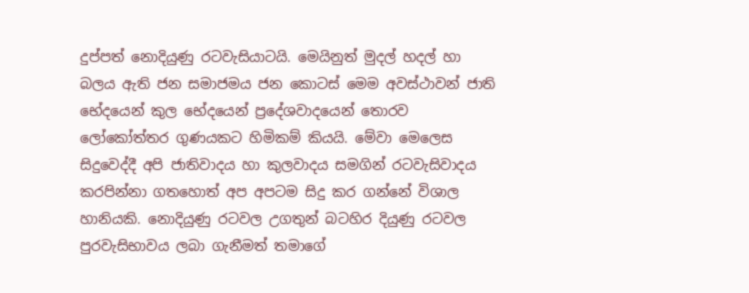දුප්පත් නොදියුණු රටවැසියාටයි. මෙයිනුත් මුදල් හදල් හා බලය ඇති ජන සමාජමය ජන කොටස් මෙම අවස්ථාවන් ජාති භේදයෙන් කුල භේදයෙන් ප්‍රදේශවාදයෙන් තොරව ලෝකෝත්තර ගුණයකට හිමිකම් කියයි. මේවා මෙලෙස සිදුවෙද්දී අපි ජාතිවාදය හා කුලවාදය සමගින් රටවැසිවාදය කරපින්නා ගතහොත් අප අපටම සිදු කර ගන්නේ විශාල හානියකි. නොදියුණු රටවල උගතුන් බටහිර දියුණු රටවල පුරවැසිභාවය ලබා ගැනීමත් තමාගේ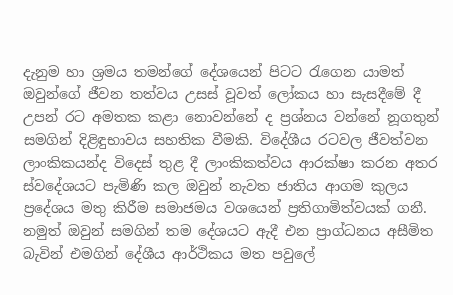දැනුම හා ශ්‍රමය තමන්ගේ දේශයෙන් පිටට රැගෙන යාමත් ඔවුන්ගේ ජීවන තත්වය උසස් වූවත් ලෝකය හා සැසදීමේ දී උපන් රට අමතක කළා ‍නොවන්නේ ද ප්‍රශ්නය වන්නේ නූගතුන් සමගින් දිළිඳුභාවය සහතික වීමකි. විදේශීය රටවල ජීවත්වන ලාංකිකයන්ද විදෙස් තුළ දී ලාංකිකත්වය ආරක්ෂා කරන අතර ස්වදේශයට පැමිණි කල ඔවුන් නැවත ජාතිය ආගම කුලය ප්‍රදේශය මතු කිරීම සමාජමය වශයෙන් ප්‍රතිගාමිත්වයක් ගනී. නමුත් ඔවුන් සමගින් තම දේශයට ඇදී එන ප්‍රාග්ධනය අසීමිත බැවින් එමගින් දේශීය ආර්ථිකය මත පවුලේ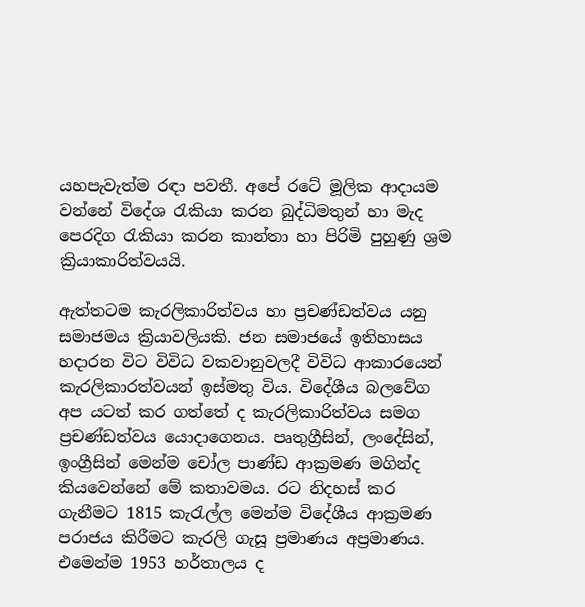යහපැවැත්ම රඳා පවතී. අපේ රටේ මූලික ආදායම වන්නේ විදේශ රැකියා කරන බුද්ධිමතුන් හා මැද පෙරදිග රැකියා කරන කාන්තා හා පිරිමි පුහුණු ශ්‍රම ක්‍රියාකාරිත්වයයි.

ඇත්තටම කැරලිකාරිත්වය හා ප්‍රචණ්ඩත්වය යනු සමාජමය ක්‍රියාවලියකි. ජන සමාජයේ ඉතිහාසය හදාරන විට විවිධ වකවානුවලදී විවිධ ආකාරයෙන් කැරලිකාරත්වයන් ඉස්මතු විය. විදේශීය බලවේග අප යටත් කර ගත්තේ ද කැරලිකාරිත්වය සමග ප්‍රචණ්ඩත්වය යොදාගෙනය. පෘතුග්‍රීසින්, ලංදේසින්, ඉංග්‍රීසින් මෙන්ම චෝල පාණ්ඩ ආක්‍රමණ මගින්ද කියවෙන්නේ මේ කතාවමය. රට නිදහස් කර ගැනීමට 1815 කැරැල්ල මෙන්ම විදේශීය ආක්‍රමණ පරාජය කිරීමට කැරලි ගැසූ ප්‍රමාණය අප්‍රමාණය. එමෙන්ම 1953 හර්තාලය ද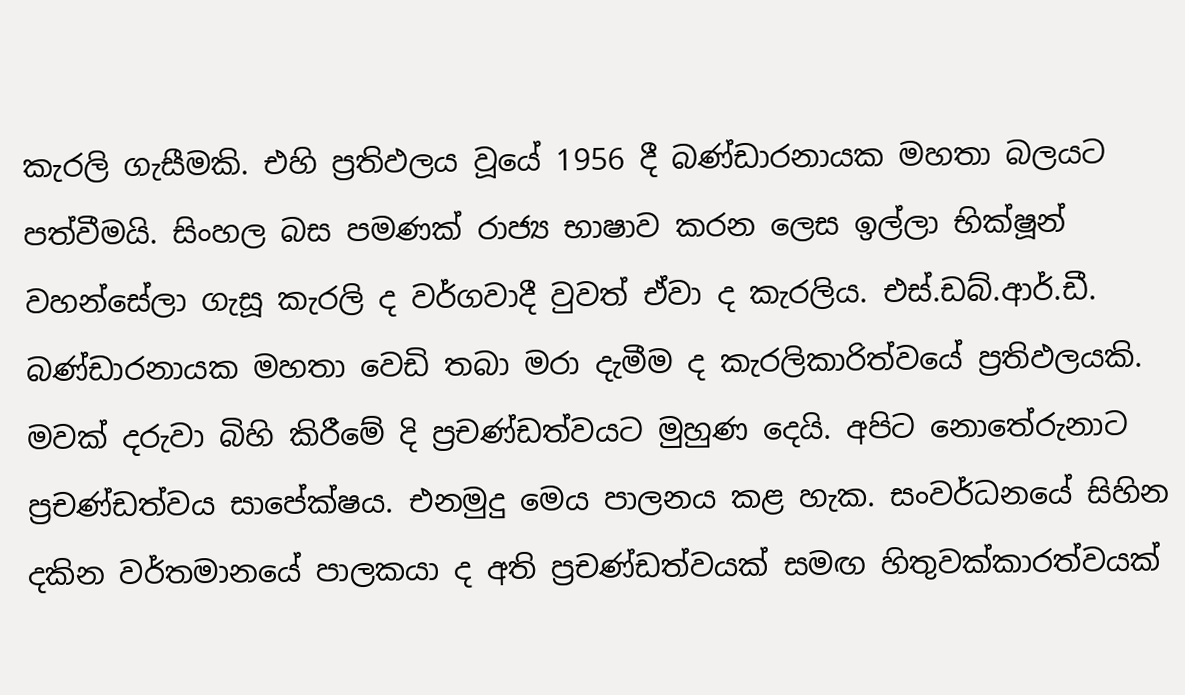කැරලි ගැසීමකි. එහි ප්‍රතිඵලය වූයේ 1956 දී බණ්ඩාරනායක මහතා බලයට පත්වීමයි. සිංහල බස පමණක් රාජ්‍ය භාෂාව කරන ලෙස ඉල්ලා භික්ෂූන් වහන්සේලා ගැසූ කැරලි ද වර්ගවාදී වුවත් ඒවා ද කැරලිය. එස්.ඩබ්.ආර්.ඩී. බණ්ඩාරනායක මහතා වෙඩි තබා මරා දැමීම ද කැරලිකාරිත්වයේ ප්‍රතිඵලයකි. මවක් දරුවා බිහි කිරීමේ දි ප්‍රචණ්ඩත්වයට මුහුණ දෙයි. අපිට නොතේරුනාට ප්‍රචණ්ඩත්වය සාපේක්ෂය. එනමුදු මෙය පාලනය කළ හැක. සංවර්ධනයේ සිහින දකින වර්තමානයේ පාලකයා ද අති ප්‍රචණ්ඩත්වයක් සමඟ හිතුවක්කාරත්වයක්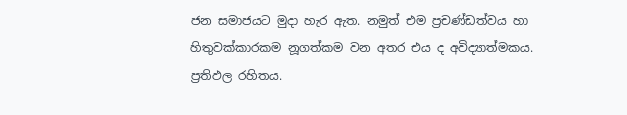ජන සමාජයට මුදා හැර ඇත. නමුත් එම ප්‍රචණ්ඩත්වය හා හිතුවක්කාරකම නූගත්කම වන අතර එය ද අවිද්‍යාත්මකය. ප්‍රතිඵල රහිතය.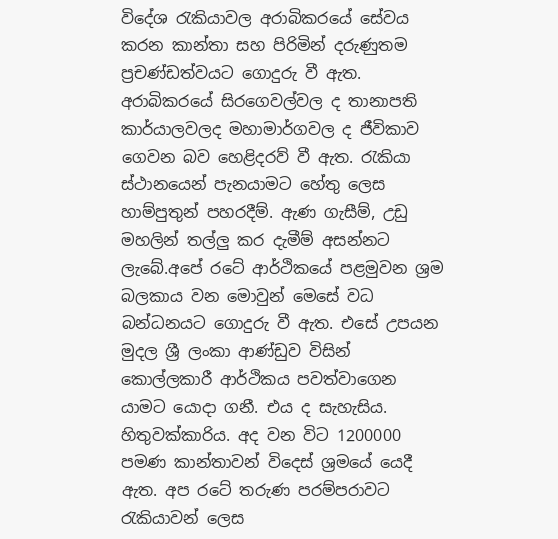විදේශ රැකියාවල අරාබිකරයේ සේවය කරන කාන්තා සහ පිරිමින් දරුණුතම ප්‍රචණ්ඩත්වයට ගොදුරු වී ඇත. අරාබිකරයේ සිරගෙවල්වල ද තානාපති කාර්යාලවලද මහාමාර්ගවල ද ජීවිකාව ගෙවන බව හෙළිදරව් වී ඇත. රැකියා ස්ථානයෙන් පැනයාමට හේතු ලෙස හාම්පුතුන් පහරදීම්. ඇණ ගැසීම්, උඩු මහලින් තල්ලු කර දැමීම් අසන්නට ලැබේ.අපේ රටේ ආර්ථිකයේ පළමුවන ශ්‍රම බලකාය වන මොවුන් මෙසේ වධ බන්ධනයට ගොදුරු වී ඇත. එසේ උපයන මුදල ශ්‍රී ලංකා ආණ්ඩුව විසින් කොල්ලකාරී ආර්ථිකය පවත්වාගෙන යාමට යොදා ගනී. එය ද සැහැසිය. හිතුවක්කාරිය. අද වන විට 1200000 පමණ කාන්තාවන් විදෙස් ශ්‍රමයේ යෙදී ඇත. අප රටේ තරුණ පරම්පරාවට රැකියාවන් ලෙස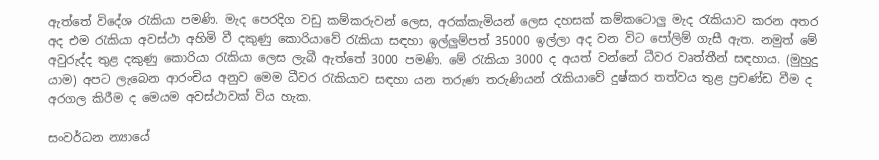ඇත්තේ විදේශ රැකියා පමණි. මැද පෙරදිග වඩු කම්කරුවන් ලෙස, අරක්කැමියන් ලෙස දහසක් කම්කටොලු මැද රැකියාව කරන අතර අද එම රැකියා අවස්ථා අහිමි වී දකුණු කොරියාවේ රැකියා සඳහා ඉල්ලුම්පත් 35000 ඉල්ලා අද වන විට පෝලිම් ගැසී ඇත. නමුත් මේ අවුරුද්ද තුළ දකුණු කොරියා රැකියා ලෙස ලැබී ඇත්තේ 3000 පමණි. මේ රැකියා 3000 ද අයත් වන්නේ ධීවර වෘත්තීන් සඳහාය. (මුහුදු යාම) අපට ලැබෙන ආරංචිය අනුව මෙම ධීවර රැකියාව සඳහා යන තරුණ තරුණියන් රැකියාවේ දුෂ්කර තත්වය තුළ ප්‍රචණ්ඩ වීම ද අරගල කිරීම ද මෙයම අවස්ථාවක් විය හැක.

සංවර්ධන න්‍යායේ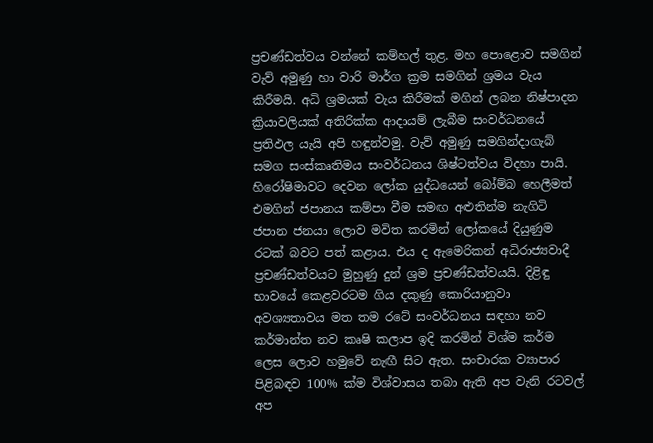ප්‍රචණ්ඩත්වය වන්නේ කම්හල් තුළ. මහ පොළොව සමගින් වැව් අමුණු හා වාරි මාර්ග ක්‍රම සමගින් ශ්‍රමය වැය කිරීමයි. අධි ශ්‍රමයක් වැය කිරීමක් මගින් ලබන නිෂ්පාදන ක්‍රියාවලියක් අතිරික්ක ආදායම් ලැබීම සංවර්ධනයේ ප්‍රතිඵල යැයි අපි හඳුන්වමු. වැව් අමුණු සමගින්දාගැබ් සමග සංස්කෘතිමය සංවර්ධනය ශිෂ්ටත්වය විදහා පායි. හිරෝෂිමාවට දෙවන ලෝක යුද්ධයෙන් බෝම්බ හෙලීමත් එමගින් ජපානය කම්පා වීම සමඟ අළුතින්ම නැගිටි ජපාන ජනයා ලොව මවිත කරමින් ලෝකයේ දියුණුම රටක් බවට පත් කළාය. එය ද ඇමෙරිකන් අධිරාජ්‍යවාදී ප්‍රචණ්ඩත්වයට මුහුණු දුන් ශ්‍රම ප්‍රචණ්ඩත්වයයි. දිළිඳු භාවයේ කෙළවරටම ගිය දකුණු කොරියානුවා අවශ්‍යතාවය මත තම රටේ සංවර්ධනය සඳහා නව කර්මාන්ත නව කෘෂි කලාප ඉදි කරමින් විශ්ම කර්ම ලෙස ලොව හමුවේ නැඟී සිට ඇත. සංචාරක ව්‍යාපාර පිළිබඳව 100% ක්ම විශ්වාසය තබා ඇති අප වැනි රටවල් අප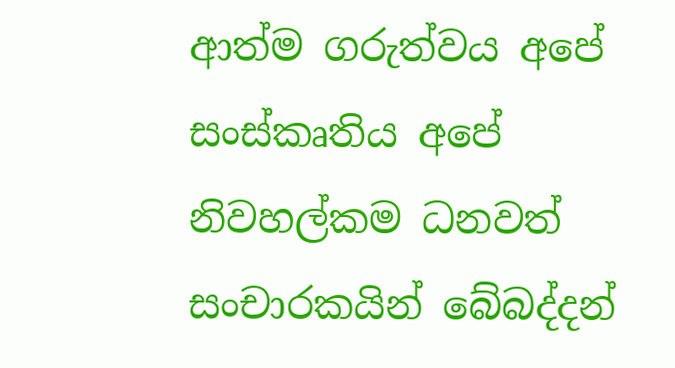ආත්ම ගරුත්වය අපේ සංස්කෘතිය අපේ නිවහල්කම ධනවත් සංචාරකයින් බේබද්දන්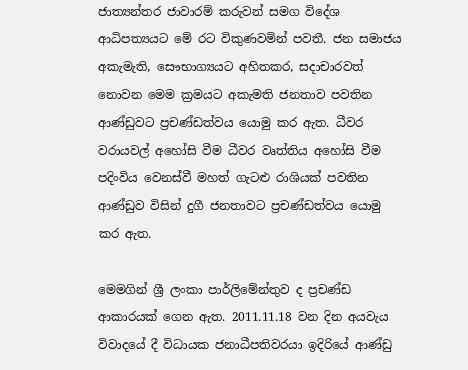ජාත්‍යන්තර ජාවාරම් කරුවන් සමග විදේශ ආධිපත්‍යයට මේ රට විකුණවමින් පවතී. ජන සමාජය අකැමැති, සෞභාග්‍යයට අහිතකර, සදාචාරවත් නොවන මෙම ක්‍රමයට අකැමති ජනතාව පවතින ආණ්ඩුවට ප්‍රචණ්ඩත්වය යොමු කර ඇත. ධීවර වරායවල් අහෝසි වීම ධීවර වෘත්තිය අහෝසි වීම පදිංවිය වෙනස්වී මහත් ගැටළු රාශියක් පවතින ආණ්ඩුව විසින් දුගී ජනතාවට ප්‍රචණ්ඩත්වය යොමු කර ඇත.

මෙමගින් ශ්‍රී ලංකා පාර්ලිමේන්තුව ද ප්‍රචණ්ඩ ආකාරයක් ගෙන ඇත. 2011.11.18 වන දින අයවැය විවාදයේ දී විධායක ජනාධීපතිවරයා ඉදිරියේ ආණ්ඩු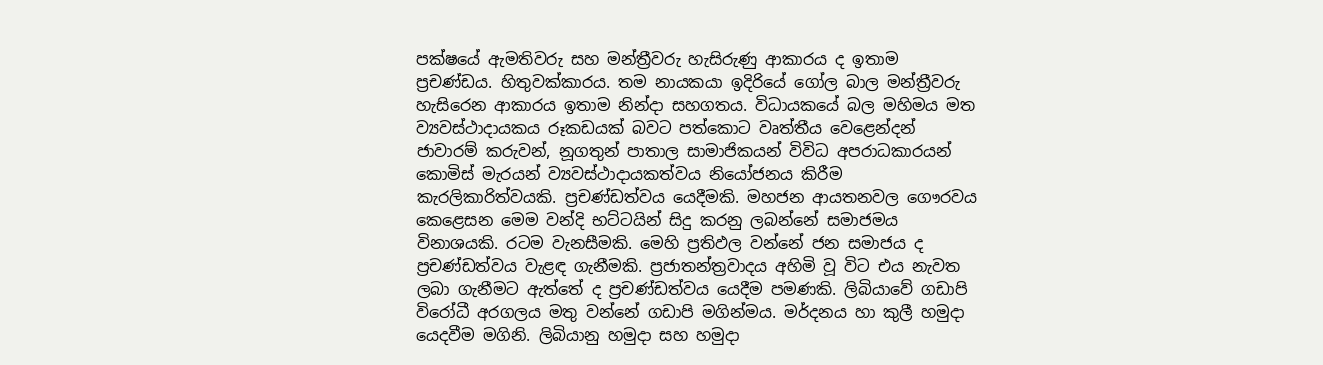පක්ෂයේ ඇමතිවරු සහ මන්ත්‍රීවරු හැසිරුණු ආකාරය ද ඉතාම ප්‍රචණ්ඩය. හිතුවක්කාරය. තම නායකයා ඉදිරියේ ගෝල බාල මන්ත්‍රීවරු හැසිරෙන ආකාරය ඉතාම නින්දා සහගතය. විධායකයේ බල මහිමය මත ව්‍යවස්ථාදායකය රූකඩයක් බවට පත්කොට වෘත්තීය වෙළෙන්දන් ජාවාරම් කරුවන්, නූගතුන් පාතාල සාමාජිකයන් විවිධ අපරාධකාරයන් කොමිස් මැරයන් ව්‍යවස්ථාදායකත්වය නියෝජනය කිරීම කැරලිකාරිත්වයකි. ප්‍රචණ්ඩත්වය යෙදීමකි. මහජන ආයතනවල ගෞරවය කෙළෙසන මෙම වන්දි භට්ටයින් සිදු කරනු ලබන්නේ සමාජමය විනාශයකි. රටම වැනසීමකි. මෙහි ප්‍රතිඵල වන්නේ ජන සමාජය ද ප්‍රචණ්ඩත්වය වැළඳ ගැනීමකි. ප්‍රජාතන්ත්‍රවාදය අහිමි වූ විට එය නැවත ලබා ගැනීමට ඇත්තේ ද ප්‍රචණ්ඩත්වය යෙදීම පමණකි. ලිබියාවේ ගඩාපි විරෝධී අරගලය මතු වන්නේ ගඩාපි මගින්මය. මර්දනය හා කුලී හමුදා යෙදවීම මගිනි. ලිබියානු හමුදා සහ හමුදා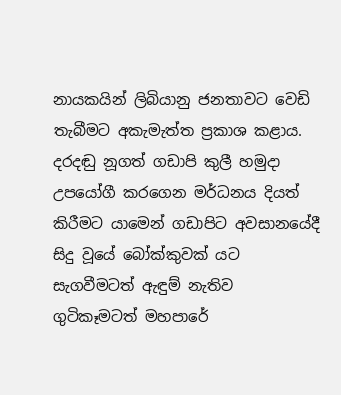නායකයින් ලිබියානු ජනතාවට වෙඩි තැබීමට අකැමැත්ත ප්‍රකාශ කළාය. දරදඬු නූගත් ගඩාපි කුලී හමුදා උපයෝගී කරගෙන මර්ධනය දියත් කිරීමට යාමෙන් ගඩාපිට අවසානයේදී සිදු වූයේ බෝක්කුවක් යට සැගවීමටත් ඇඳුම් නැතිව ගුටිකෑමටත් මහපාරේ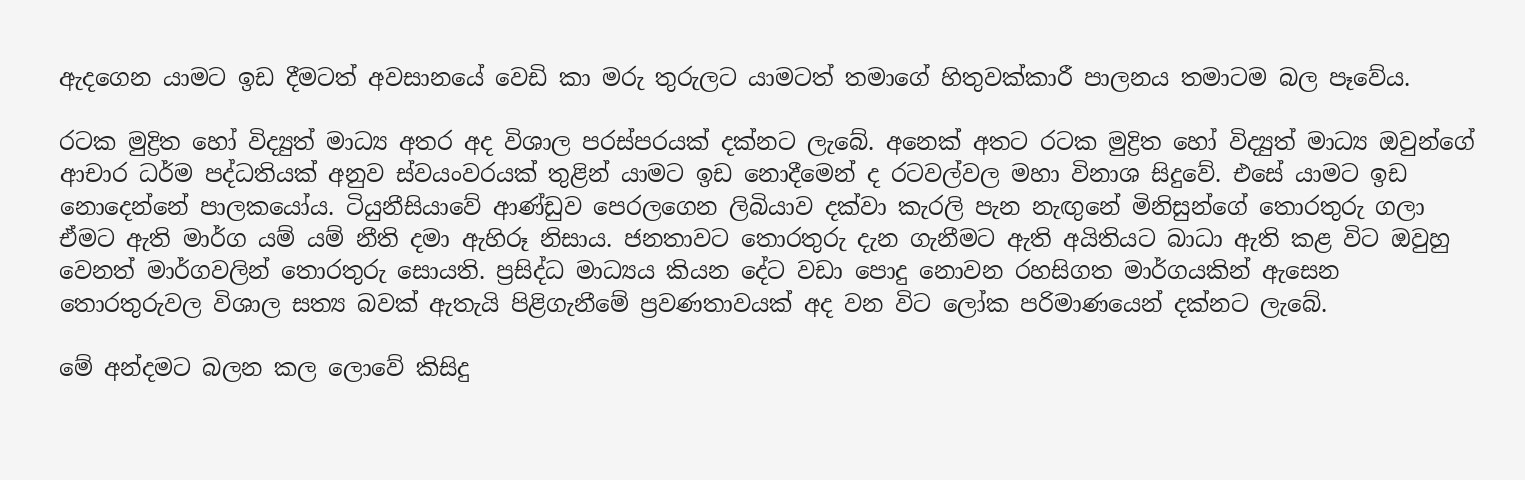ඇදගෙන යාමට ඉඩ දීමටත් අවසානයේ වෙඩි කා මරු තුරුලට යාමටත් තමාගේ හිතුවක්කාරී පාලනය තමාටම බල පෑවේය.

රටක මුද්‍රිත හෝ විද්‍යුත් මාධ්‍ය අතර අද විශාල පරස්පරයක් දක්නට ලැබේ. අනෙක් අතට රටක මුද්‍රිත හෝ විද්‍යුත් මාධ්‍ය ඔවුන්ගේ ආචාර ධර්ම පද්ධතියක් අනුව ස්වයංවරයක් තුළින් යාමට ඉඩ නොදීමෙන් ද රටවල්වල මහා විනාශ සිදුවේ. එසේ යාමට ඉඩ නොදෙන්නේ පාලකයෝය. ටියුනීසියාවේ ආණ්ඩුව පෙරලගෙන ලිබියාව දක්වා කැරලි පැන නැඟුනේ මිනිසුන්ගේ තොරතුරු ගලා ඒමට ඇති මාර්ග යම් යම් නීති දමා ඇහිරූ නිසාය. ජනතාවට තොරතුරු දැන ගැනීමට ඇති අයිතියට බාධා ඇති කළ විට ඔවුහු වෙනත් මාර්ගවලින් තොරතුරු සොයති. ප්‍රසිද්ධ මාධ්‍යය කියන දේට වඩා පොදු නොවන රහසිගත මාර්ගයකින් ඇසෙන තොරතුරුවල විශාල සත්‍ය බවක් ඇතැයි පිළිගැනීමේ ප්‍රවණතාවයක් අද වන විට ලෝක පරිමාණයෙන් දක්නට ලැබේ.

මේ අන්දමට බලන කල ලොවේ කිසිදු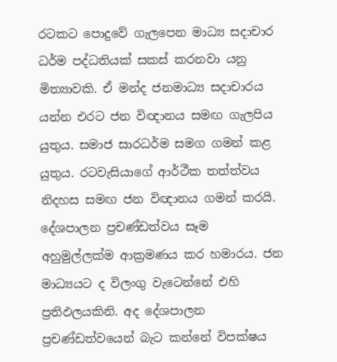රටකට පොදුවේ ගැලපෙන මාධ්‍ය සදාචාර ධර්ම පද්ධතියක් සකස් කරනවා යනු මිත්‍යාවකි. ඒ මන්ද ජනමාධ්‍ය සදාචාරය යන්න එරට ජන විඥානය සමඟ ගැලපිය යුතුය. සමාජ සාරධර්ම සමග ගමන් කළ යුතුය. රටවැසියාගේ ආර්ථීක තත්ත්වය නිදහස සමඟ ජන විඥානය ගමන් කරයි. දේශපාලන ප්‍රචණ්ඩත්වය සෑම අහුමුල්ලක්ම ආක්‍රමණය කර හමාරය. ජන මාධ්‍යයට ද විලංගු වැටෙන්නේ එහි ප්‍රතිඵලයකිනි. අද දේශපාලන ප්‍රචණ්ඩත්වයෙන් බැට කන්නේ විපක්ෂය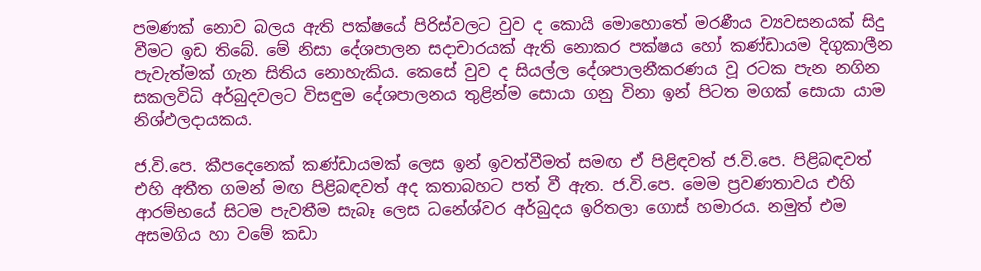පමණක් නොව බලය ඇති පක්ෂයේ පිරිස්වලට වුව ද කොයි මොහොතේ මරණීය ව්‍යවසනයක් සිදු වීමට ඉඩ තිබේ. මේ නිසා දේශපාලන සදාචාරයක් ඇති නොකර පක්ෂය හෝ කණ්ඩායම දිගුකාලීන පැවැත්මක් ගැන සිතිය නොහැකිය. කෙසේ වුව ද සියල්ල දේශපාලනීකරණය වූ රටක පැන නගින සකලවිධි අර්බුදවලට විසඳුම දේශපාලනය තුළින්ම සොයා ගනු විනා ඉන් පිටත මගක් සොය‍ා යාම නිශ්ඵලදායකය.

ජ.වි.පෙ. කීපදෙනෙක් කණ්ඩායමක් ලෙස ඉන් ඉවත්වීමත් සමඟ ඒ පිළිඳවත් ජ.වි.පෙ. පිළිබඳවත් එහි අතීත ගමන් මඟ පිළිබඳවත් අද කතාබහට පත් වී ඇත. ජ.වි.පෙ. මෙම ප්‍රවණතාවය එහි ආරම්භයේ සිටම පැවතීම සැබෑ ලෙස ධනේශ්වර අර්බුදය ඉරිතලා ගොස් හමාරය. නමුත් එම අසමගිය හා වමේ කඩා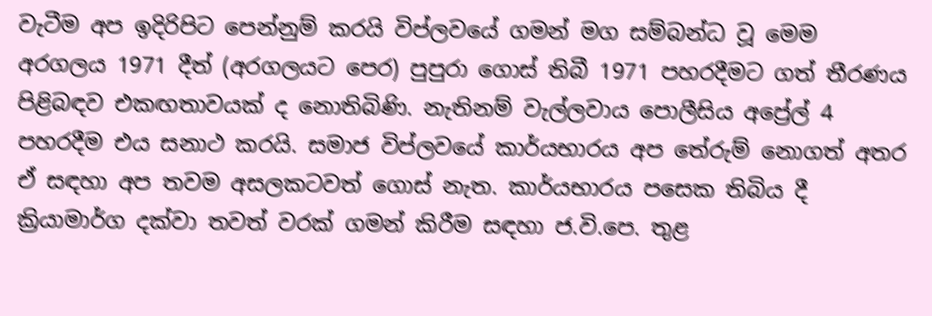වැටීම අප ඉදිරිපිට පෙන්නුම් කරයි විප්ලවයේ ගමන් මග සම්බන්ධ වූ ‍මෙම අරගලය 1971 දීත් (අරගලයට පෙර) පුපුරා ගොස් තිබී 1971 පහරදීමට ගත් තීරණය පිළිබඳව එකඟතාවයක් ද නොතිබිණි. නැතිනම් වැල්ලවාය පොලීසිය අප්‍රේල් 4 පහරදීම එය සනාථ කරයි‍. සමාජ විප්ලවයේ කාර්යභාරය අප තේරුම් නොගත් අතර ඒ සඳහා අප තවම අසලකටවත් ගොස් නැත. කාර්යභාරය පසෙක තිබිය දී ක්‍රියාමාර්ග දක්වා තවත් වරක් ගමන් කිරීම සඳහා ජ.වි.පෙ. තුළ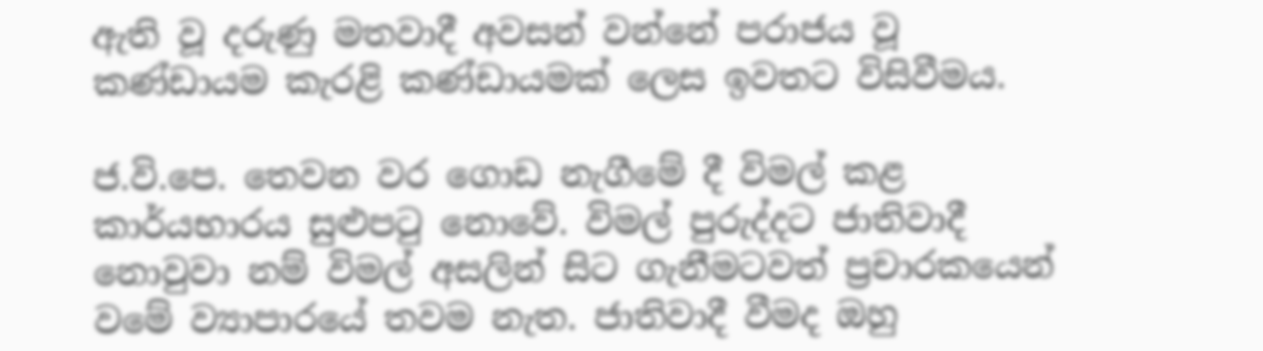ඇති වූ දරුණු මතවාදී අවසන් වන්නේ පරාජය වූ කණ්ඩායම කැරළි කණ්ඩායමක් ලෙස ඉවතට විසිවීමය.

ජ.වි.පෙ. තෙවන වර ගොඩ නැගීමේ දී විමල් කළ කාර්යභාරය සුළුපටු නොවේ. විමල් පුරුද්දට ජාතිවාදී නොවුවා නම් විමල් අසලින් සිට ගැනීමටවත් ප්‍රචාරකයෙන් වමේ ව්‍යාපාරයේ තවම නැත. ජාතිවාදී වීමද ඔහු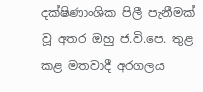දක්ෂිණාංශික පිලී පැනීමක් වූ අතර ඔහු ජ.වි.පෙ. තුළ කළ මතවාදී අරගලය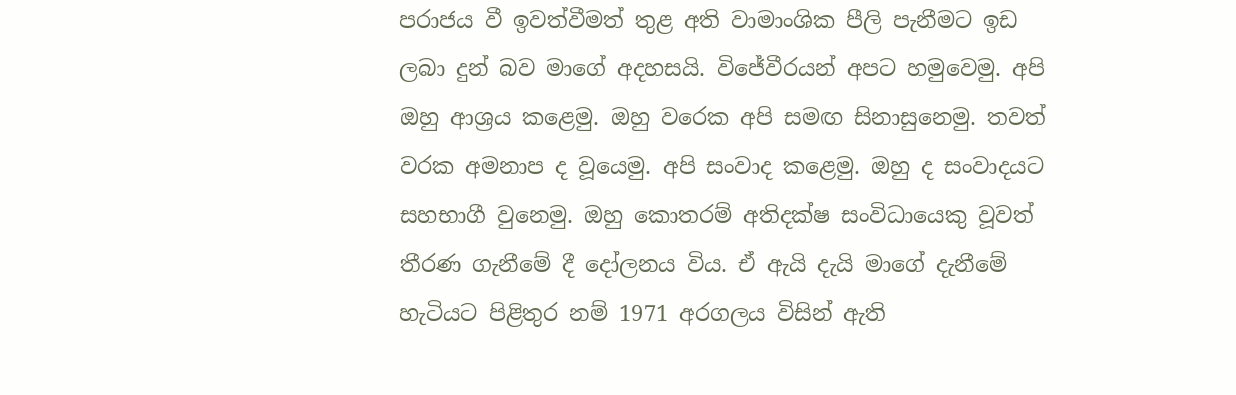පරාජය වී ඉවත්වීමත් තුළ අති වාමාංශික පීලි පැනීමට ඉඩ ලබා දුන් බව මාගේ අදහසයි. විජේවීරයන් අපට හමුවෙමු. අපි ඔහු ආශ්‍රය කළෙමු. ඔහු වරෙක අපි සමඟ සිනාසුනෙමු. තවත් වරක අමනාප ද වූයෙමු. අපි සංවාද කළෙමු. ඔහු ද සංවාදයට සහභාගී වුනෙමු. ඔහු කොතරම් අතිදක්ෂ සංවිධායෙකු වූවත් තීරණ ගැනීමේ දී දෝලනය විය. ඒ ඇයි දැයි මාගේ දැනීමේ හැටියට පිළිතුර නම් 1971 අරගලය විසින් ඇති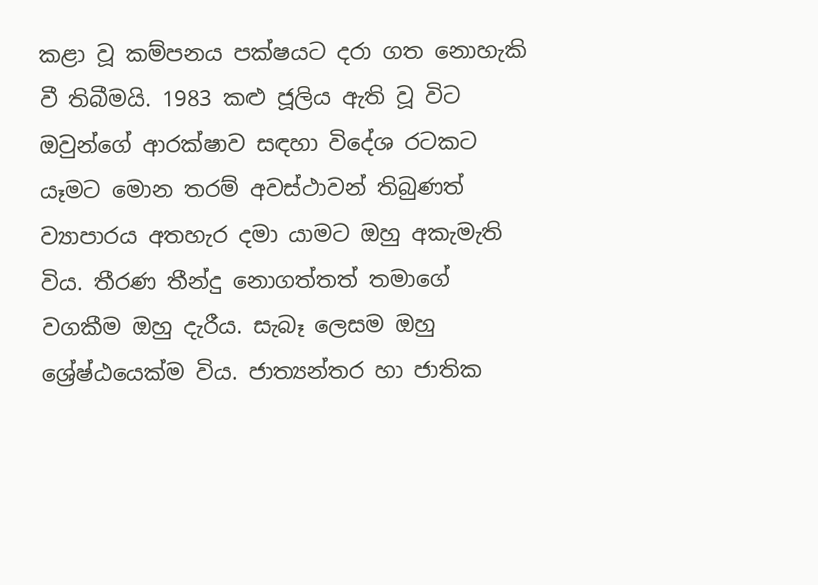කළා වූ කම්පනය පක්ෂයට දරා ගත නොහැකි වී තිබීමයි. 1983 කළු ජූලිය ඇති වූ විට ඔවුන්ගේ ආරක්ෂාව සඳහා විදේශ රටකට යෑමට ‍මොන තරම් අවස්ථාවන් තිබුණත් ව්‍යාපාරය අතහැර දමා යාමට ඔහු අකැමැති විය. තීරණ තීන්දු නොගත්තත් තමාගේ වගකීම ඔහු දැරීය. සැබෑ ලෙසම ඔහු ශ්‍රේෂ්ඨයෙක්ම විය. ජාත්‍යන්තර හා ජාතික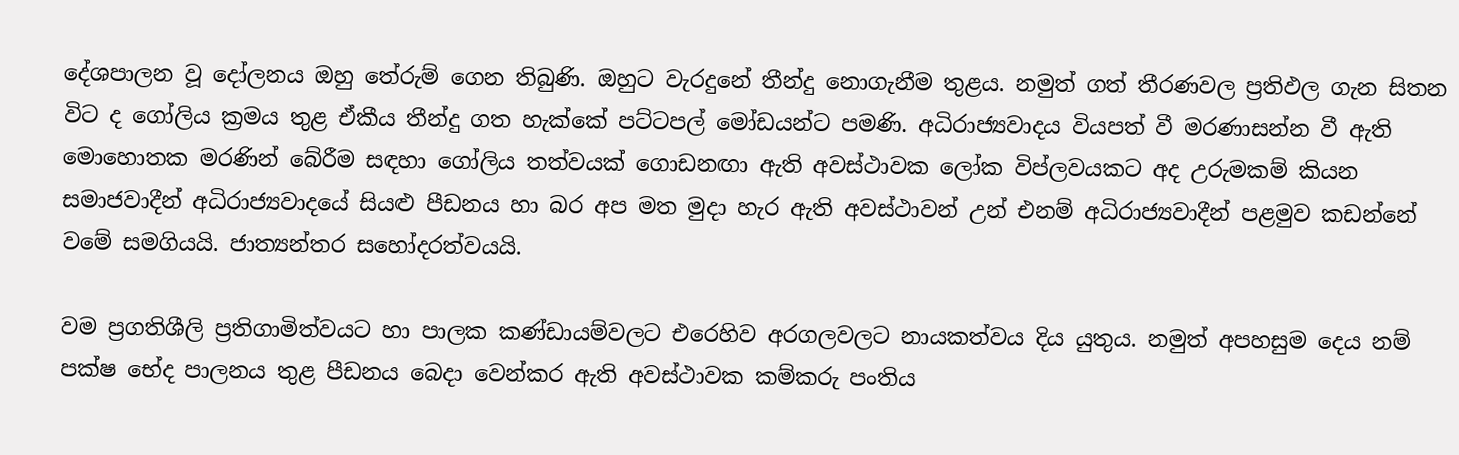දේශපාලන වූ දෝලනය ඔහු තේරුම් ගෙන තිබුණි. ඔහුට වැරදුනේ තීන්දු නොගැනීම තුළය. නමුත් ගත් තීරණවල ප්‍රතිඵල ගැන සිතන විට ද ගෝලිය ක්‍රමය තුළ ඒකීය තීන්දු ගත හැක්කේ පට්ටපල් මෝඩයන්ට පමණි. අධිරාජ්‍යවාදය වියපත් වී මරණාසන්න වී ඇති මොහොතක මරණින් බේරීම සඳහා ගෝලිය තත්වයක් ගොඩනඟා ඇති අවස්ථාවක ලෝක විප්ලවයකට අද උරුමකම් කියන සමාජවාදීන් අධිරාජ්‍යවාදයේ සියළු පීඩනය හා බර අප මත මුදා හැර ඇති අවස්ථාවන් උන් එනම් අධිරාජ්‍යවාදීන් පළමුව කඩන්නේ වමේ සමගියයි. ජාත්‍යන්තර සහෝදරත්වයයි.

වම ප්‍රගතිශීලි ප්‍රතිගාමිත්වයට හා පාලක කණ්ඩායම්වලට එරෙහිව අරගලවලට නායකත්වය දිය යුතුය. නමුත් අපහසුම දෙය නම් පක්ෂ භේද පාලනය තුළ පීඩනය බෙදා වෙන්කර ඇති අවස්ථාවක කම්කරු පංතිය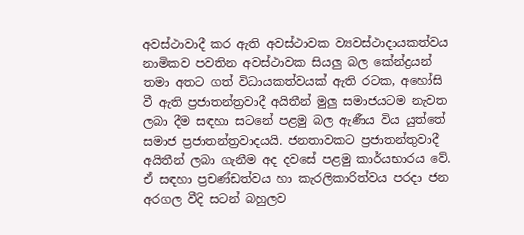අවස්ථාවාදී කර ඇති අවස්ථාවක ව්‍යවස්ථාදායකත්වය නාමිකව පවතින අවස්ථාවක සියලු බල කේන්ද්‍රයන් තමා අතට ගත් විධායකත්වයක් ඇති රටක, අහෝසි වී ඇති ප්‍රජාතන්ත්‍රවාදී අයිතීන් මුලු සමාජයටම නැවත ලබා දීම සඳහා සටනේ පළමු බල ඇණීය විය යුත්තේ සමාජ ප්‍රජාතන්ත්‍රවාදයයි. ජනතාවකට ප්‍රජාතන්තුවාදී අයිතීන් ලබා ගැනීම අද දවසේ පළමු කාර්යභාරය වේ. ඒ සඳහා ප්‍රචණ්ඩත්වය හා කැරලිකාරිත්වය පරදා ජන අරගල වීදි සටන් බහුලව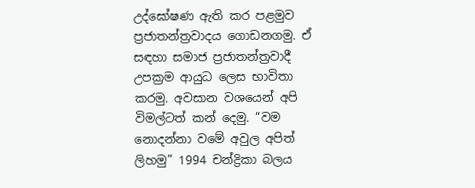උද්ඝෝෂණ ඇති කර පළමුව ප්‍රජාතන්ත්‍රවාදය ගොඩනගමු. ඒ සඳහා සමාජ ප්‍රජාතන්ත්‍රවාදී උපක්‍රම ආයුධ ලෙස භාවිතා කරමු. අවසාන වශයෙන් අපි විමල්ටත් කන් දෙමු. “වම නොදන්නා වමේ අවුල අපිත් ලිහමු” 1994 චන්ද්‍රිකා බලය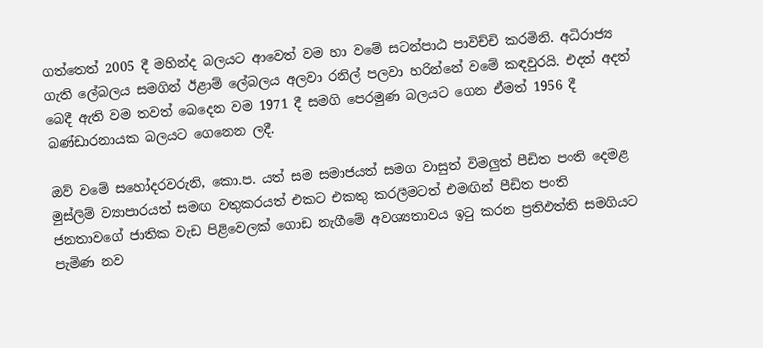ගත්තෙත් 2005 දී මහින්ද බලයට ආවෙත් වම හා වමේ සටන්පාඨ පාවිච්චි කරමිනි. අධිරාජ්‍ය ගැති ලේබලය සමගින් ඊළාම් ලේබලය අලවා රනිල් පලවා හරින්නේ වමේ කඳවුරයි. එදත් අදත් බෙදී ඇති වම තවත් බෙදෙන වම 1971 දී සමගි පෙරමුණ බලයට ගෙන ඒමත් 1956 දී බණ්ඩාරනායක බලයට ගෙනෙන ලදී.

ඔව් වමේ සහෝදරවරුනි, කො.ප. යත් සම සමාජයත් සමග වාසුත් විමලුත් පීඩිත පංති දෙමළ මුස්ලිම් ව්‍යාපාරයත් සමඟ වතුකරයත් එකට එකතු කරලීමටත් එමඟින් පීඩිත පංති ජනතාවගේ ජාතික වැඩ පිළිවෙලක් ගොඩ නැගීමේ අවශ්‍යතාවය ඉටු කරන ප්‍රතිඵත්ති සමගියට පැමිණ නව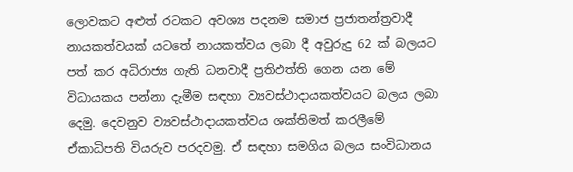ලොවකට අළුත් රටකට අවශ්‍ය පදනම සමාජ ප්‍රජාතන්ත්‍රවාදී නායකත්වයක් යටතේ නායකත්වය ලබා දී අවුරුදු 62 ක් බලයට පත් කර අධිරාජ්‍ය ගැති ධනවාදී ප්‍රතිඵත්ති ගෙන යන මේ විධායකය පන්නා දැමීම සඳහා ව්‍යවස්ථාදායකත්වයට බලය ලබා දෙමු. දෙවනුව ව්‍යවස්ථාදායකත්වය ශක්තිමත් කරලීමේ ඒකාධිපති වියරුව පරදවමු. ඒ සඳහා සමගිය බලය සංවිධානය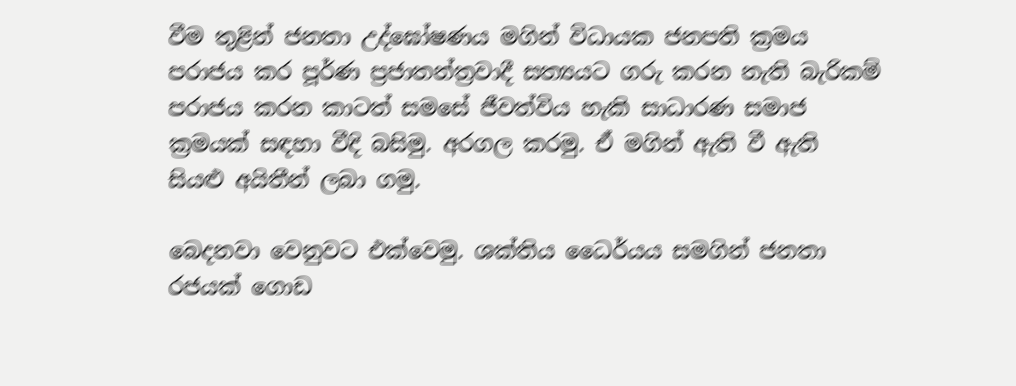වීම තුළින් ජනතා උද්ඝෝෂණය මගින් විධායක ජනපති ක්‍රමය පරාජය කර පූර්ණ ප්‍රජාතන්ත්‍රවාදී සත්‍යයට ගරු කරන නැති බැරිකම් පරාජය කරන කාටත් සමසේ ජීවත්විය හැකි සාධාරණ සමාජ ක්‍රමයක් සඳහා වීදි බසිමු. අරගල කරමු. ඒ මගින් ඇති වී ඇති සියළු අයිතීන් ලබා ගමු.

බෙදනවා වෙනුවට එක්වෙමු. ශක්තිය ධෛර්යය සමගින් ජනතා රජයක් ගොඩ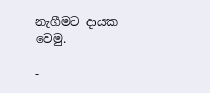නැගීමට දායක වෙමු.

-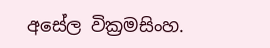අසේල වික්‍රමසිංහ.